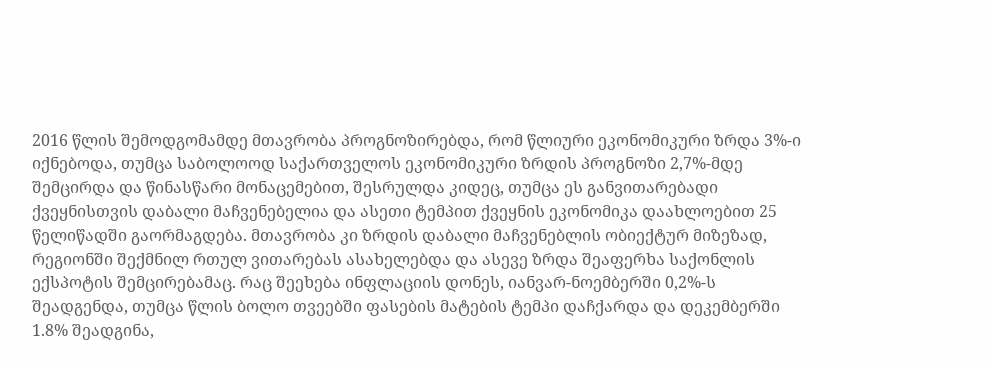2016 წლის შემოდგომამდე მთავრობა პროგნოზირებდა, რომ წლიური ეკონომიკური ზრდა 3%-ი იქნებოდა, თუმცა საბოლოოდ საქართველოს ეკონომიკური ზრდის პროგნოზი 2,7%-მდე შემცირდა და წინასწარი მონაცემებით, შესრულდა კიდეც, თუმცა ეს განვითარებადი ქვეყნისთვის დაბალი მაჩვენებელია და ასეთი ტემპით ქვეყნის ეკონომიკა დაახლოებით 25 წელიწადში გაორმაგდება. მთავრობა კი ზრდის დაბალი მაჩვენებლის ობიექტურ მიზეზად, რეგიონში შექმნილ რთულ ვითარებას ასახელებდა და ასევე ზრდა შეაფერხა საქონლის ექსპოტის შემცირებამაც. რაც შეეხება ინფლაციის დონეს, იანვარ-ნოემბერში 0,2%-ს შეადგენდა, თუმცა წლის ბოლო თვეებში ფასების მატების ტემპი დაჩქარდა და დეკემბერში 1.8% შეადგინა,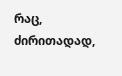რაც, ძირითადად,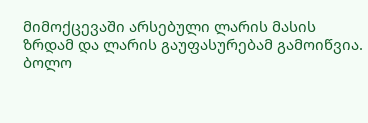მიმოქცევაში არსებული ლარის მასის ზრდამ და ლარის გაუფასურებამ გამოიწვია.
ბოლო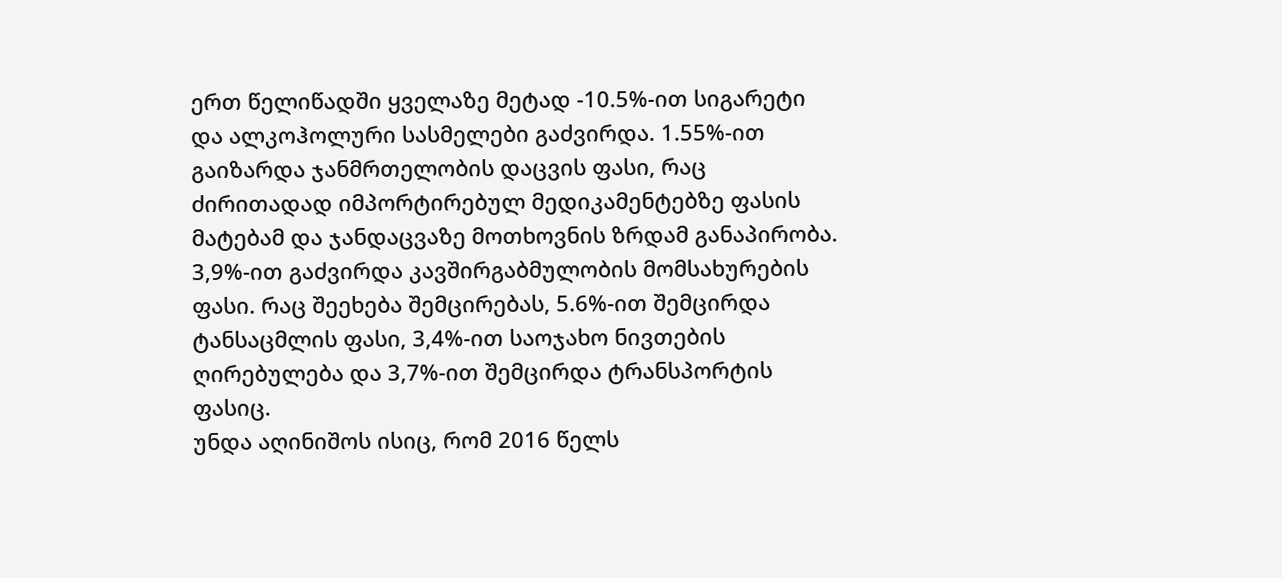ერთ წელიწადში ყველაზე მეტად -10.5%-ით სიგარეტი და ალკოჰოლური სასმელები გაძვირდა. 1.55%-ით გაიზარდა ჯანმრთელობის დაცვის ფასი, რაც ძირითადად იმპორტირებულ მედიკამენტებზე ფასის მატებამ და ჯანდაცვაზე მოთხოვნის ზრდამ განაპირობა. 3,9%-ით გაძვირდა კავშირგაბმულობის მომსახურების ფასი. რაც შეეხება შემცირებას, 5.6%-ით შემცირდა ტანსაცმლის ფასი, 3,4%-ით საოჯახო ნივთების ღირებულება და 3,7%-ით შემცირდა ტრანსპორტის ფასიც.
უნდა აღინიშოს ისიც, რომ 2016 წელს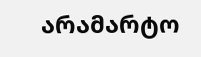არამარტო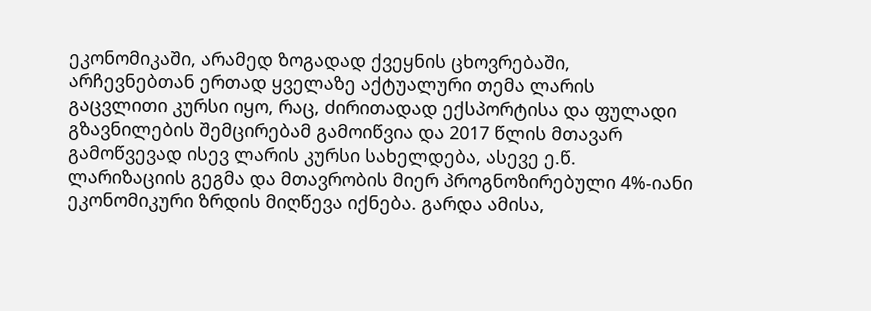ეკონომიკაში, არამედ ზოგადად ქვეყნის ცხოვრებაში, არჩევნებთან ერთად ყველაზე აქტუალური თემა ლარის გაცვლითი კურსი იყო, რაც, ძირითადად ექსპორტისა და ფულადი გზავნილების შემცირებამ გამოიწვია და 2017 წლის მთავარ გამოწვევად ისევ ლარის კურსი სახელდება, ასევე ე.წ. ლარიზაციის გეგმა და მთავრობის მიერ პროგნოზირებული 4%-იანი ეკონომიკური ზრდის მიღწევა იქნება. გარდა ამისა,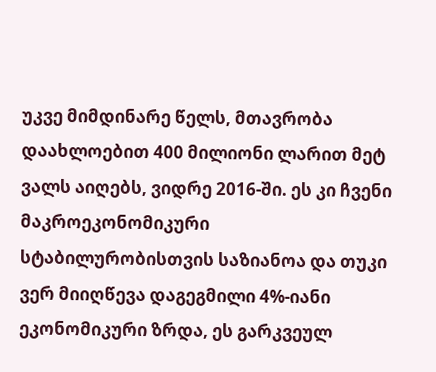უკვე მიმდინარე წელს, მთავრობა დაახლოებით 400 მილიონი ლარით მეტ ვალს აიღებს, ვიდრე 2016-ში. ეს კი ჩვენი მაკროეკონომიკური სტაბილურობისთვის საზიანოა და თუკი ვერ მიიღწევა დაგეგმილი 4%-იანი ეკონომიკური ზრდა, ეს გარკვეულ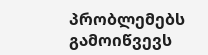პრობლემებს გამოიწვევს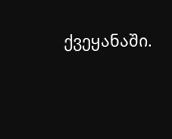ქვეყანაში.